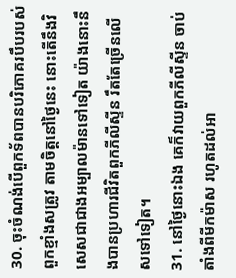30. ចុះចំណង់បើពួកទ័ពបានបរិភោគរបឹបរបស់ពួកខ្មាំងសត្រូវ តាមចិត្តនៅថ្ងៃនេះ នោះតើនឹងវិសេសជាជាងអម្បាលម៉ានទៅទៀត យ៉ាងនោះនឹងបានប្រហារជីវិតពួកភីលីស្ទីន រឹតតែច្រើនលើសទៅទៀត។
31. នៅថ្ងៃនោះឯង គេក៏វាយពួកភីលីស្ទីន ចាប់តាំងពីមីកម៉ាស រហូតដល់អា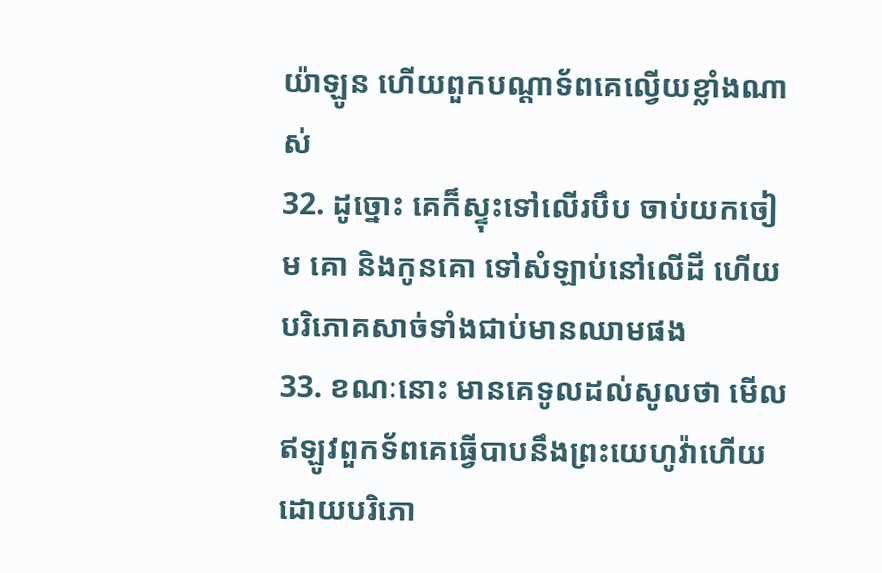យ៉ាឡូន ហើយពួកបណ្តាទ័ពគេល្វើយខ្លាំងណាស់
32. ដូច្នោះ គេក៏ស្ទុះទៅលើរបឹប ចាប់យកចៀម គោ និងកូនគោ ទៅសំឡាប់នៅលើដី ហើយបរិភោគសាច់ទាំងជាប់មានឈាមផង
33. ខណៈនោះ មានគេទូលដល់សូលថា មើល ឥឡូវពួកទ័ពគេធ្វើបាបនឹងព្រះយេហូវ៉ាហើយ ដោយបរិភោ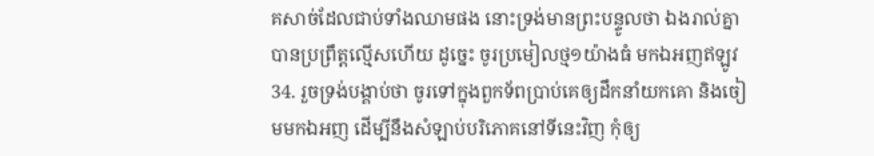គសាច់ដែលជាប់ទាំងឈាមផង នោះទ្រង់មានព្រះបន្ទូលថា ឯងរាល់គ្នាបានប្រព្រឹត្តល្មើសហើយ ដូច្នេះ ចូរប្រមៀលថ្ម១យ៉ាងធំ មកឯអញឥឡូវ
34. រួចទ្រង់បង្គាប់ថា ចូរទៅក្នុងពួកទ័ពប្រាប់គេឲ្យដឹកនាំយកគោ និងចៀមមកឯអញ ដើម្បីនឹងសំឡាប់បរិភោគនៅទីនេះវិញ កុំឲ្យ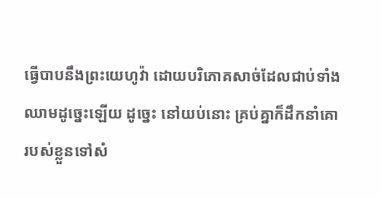ធ្វើបាបនឹងព្រះយេហូវ៉ា ដោយបរិភោគសាច់ដែលជាប់ទាំងឈាមដូច្នេះឡើយ ដូច្នេះ នៅយប់នោះ គ្រប់គ្នាក៏ដឹកនាំគោរបស់ខ្លួនទៅសំ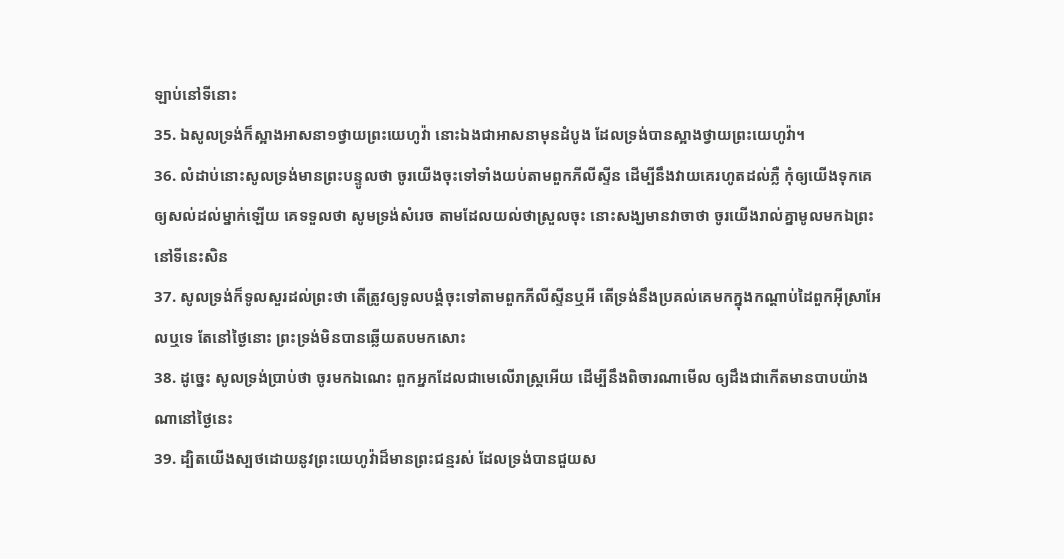ឡាប់នៅទីនោះ
35. ឯសូលទ្រង់ក៏ស្អាងអាសនា១ថ្វាយព្រះយេហូវ៉ា នោះឯងជាអាសនាមុនដំបូង ដែលទ្រង់បានស្អាងថ្វាយព្រះយេហូវ៉ា។
36. លំដាប់នោះសូលទ្រង់មានព្រះបន្ទូលថា ចូរយើងចុះទៅទាំងយប់តាមពួកភីលីស្ទីន ដើម្បីនឹងវាយគេរហូតដល់ភ្លឺ កុំឲ្យយើងទុកគេឲ្យសល់ដល់ម្នាក់ឡើយ គេទទួលថា សូមទ្រង់សំរេច តាមដែលយល់ថាស្រួលចុះ នោះសង្ឃមានវាចាថា ចូរយើងរាល់គ្នាមូលមកឯព្រះនៅទីនេះសិន
37. សូលទ្រង់ក៏ទូលសួរដល់ព្រះថា តើត្រូវឲ្យទូលបង្គំចុះទៅតាមពួកភីលីស្ទីនឬអី តើទ្រង់នឹងប្រគល់គេមកក្នុងកណ្តាប់ដៃពួកអ៊ីស្រាអែលឬទេ តែនៅថ្ងៃនោះ ព្រះទ្រង់មិនបានឆ្លើយតបមកសោះ
38. ដូច្នេះ សូលទ្រង់ប្រាប់ថា ចូរមកឯណេះ ពួកអ្នកដែលជាមេលើរាស្ត្រអើយ ដើម្បីនឹងពិចារណាមើល ឲ្យដឹងជាកើតមានបាបយ៉ាងណានៅថ្ងៃនេះ
39. ដ្បិតយើងស្បថដោយនូវព្រះយេហូវ៉ាដ៏មានព្រះជន្មរស់ ដែលទ្រង់បានជួយស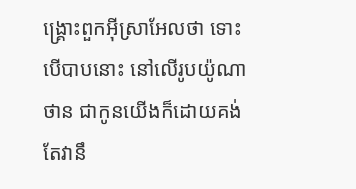ង្គ្រោះពួកអ៊ីស្រាអែលថា ទោះបើបាបនោះ នៅលើរូបយ៉ូណាថាន ជាកូនយើងក៏ដោយគង់តែវានឹ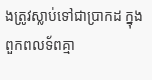ងត្រូវស្លាប់ទៅជាប្រាកដ ក្នុងពួកពលទ័ពគ្មា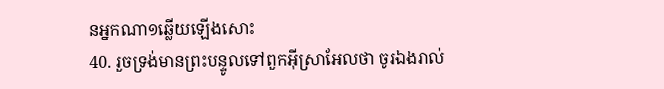នអ្នកណា១ឆ្លើយឡើងសោះ
40. រួចទ្រង់មានព្រះបន្ទូលទៅពួកអ៊ីស្រាអែលថា ចូរឯងរាល់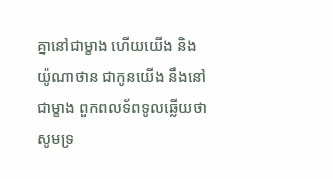គ្នានៅជាម្ខាង ហើយយើង និងយ៉ូណាថាន ជាកូនយើង នឹងនៅជាម្ខាង ពួកពលទ័ពទូលឆ្លើយថា សូមទ្រ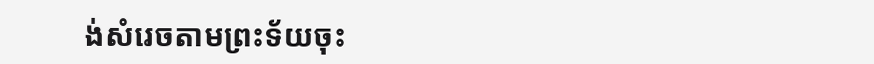ង់សំរេចតាមព្រះទ័យចុះ